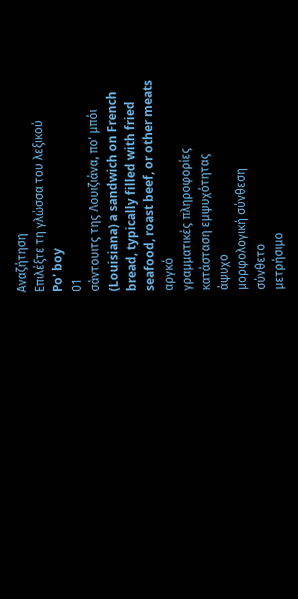Αναζήτηση
Επιλέξτε τη γλώσσα του λεξικού
Po' boy
01
σάντουιτς της Λουιζιάνα, πο' μπόι
(Louisiana) a sandwich on French bread, typically filled with fried seafood, roast beef, or other meats
αργκό
γραμματικές πληροφορίες
κατάσταση εμψυχότητας
άψυχο
μορφολογική σύνθεση
σύνθετο
μετρήσιμο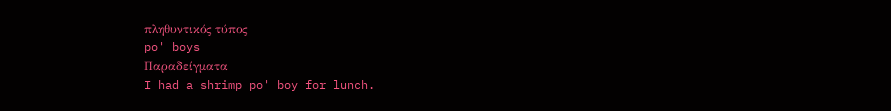πληθυντικός τύπος
po' boys
Παραδείγματα
I had a shrimp po' boy for lunch.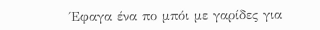Έφαγα ένα πο μπόι με γαρίδες για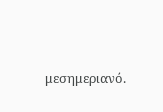μεσημεριανό.